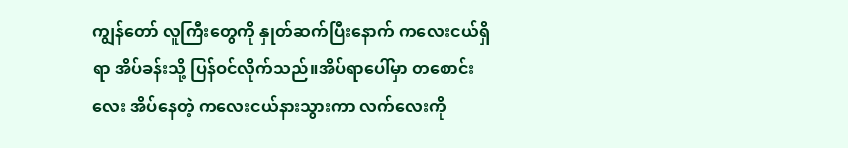ကျွန်တော် လူကြီးတွေကို နှုတ်ဆက်ပြီးနောက် ကလေးငယ်ရှိရာ အိပ်ခန်းသို့ ပြန်ဝင်လိုက်သည်။အိပ်ရာပေါ်မှာ တစောင်းလေး အိပ်နေတဲ့ ကလေးငယ်နားသွားကာ လက်လေးကို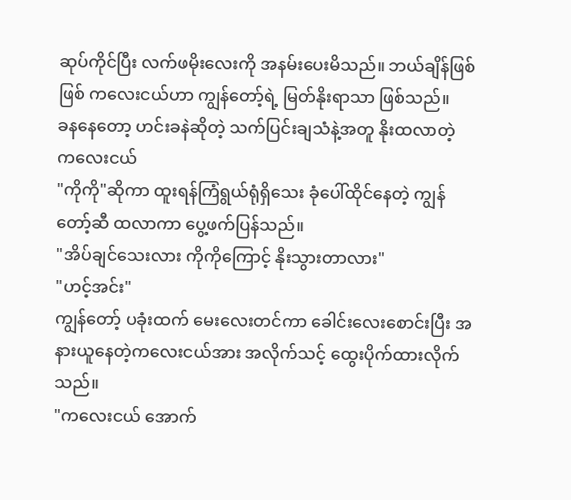ဆုပ်ကိုင်ပြီး လက်ဖမိုးလေးကို အနမ်းပေးမိသည်။ ဘယ်ချိန်ဖြစ်ဖြစ် ကလေးငယ်ဟာ ကျွန်တော့်ရဲ့ မြတ်နိုးရာသာ ဖြစ်သည်။
ခနနေတော့ ဟင်းခနဲဆိုတဲ့ သက်ပြင်းချသံနဲ့အတူ နိုးထလာတဲ့ ကလေးငယ်
"ကိုကို"ဆိုကာ ထူးရန်ကြံရွယ်ရုံရှိသေး ခုံပေါ်ထိုင်နေတဲ့ ကျွန်တော့်ဆီ ထလာကာ ပွေ့ဖက်ပြန်သည်။
"အိပ်ချင်သေးလား ကိုကိုကြောင့် နိုးသွားတာလား"
"ဟင့်အင်း"
ကျွန်တော့် ပခုံးထက် မေးလေးတင်ကာ ခေါင်းလေးစောင်းပြီး အနားယူနေတဲ့ကလေးငယ်အား အလိုက်သင့် ထွေးပိုက်ထားလိုက်သည်။
"ကလေးငယ် အောက်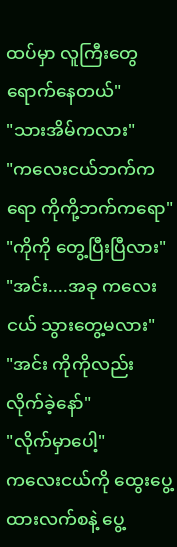ထပ်မှာ လူကြီးတွေ ရောက်နေတယ်"
"သားအိမ်ကလား"
"ကလေးငယ်ဘက်ကရော ကိုကို့ဘက်ကရော"
"ကိုကို တွေ့ပြီးပြီလား"
"အင်း....အခု ကလေးငယ် သွားတွေ့မလား"
"အင်း ကိုကိုလည်း လိုက်ခဲ့နော်"
"လိုက်မှာပေါ့"
ကလေးငယ်ကို ထွေးပွေ့ထားလက်စနဲ့ ပွေ့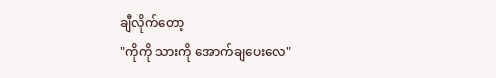ချီလိုက်တော့
"ကိုကို သားကို အောက်ချပေးလေ"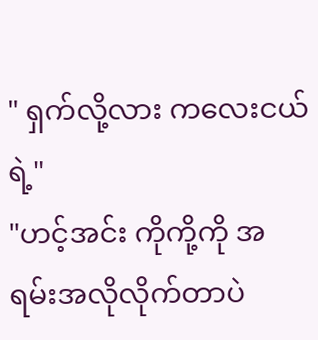" ရှက်လို့လား ကလေးငယ်ရဲ့"
"ဟင့်အင်း ကိုကို့ကို အရမ်းအလိုလိုက်တာပဲ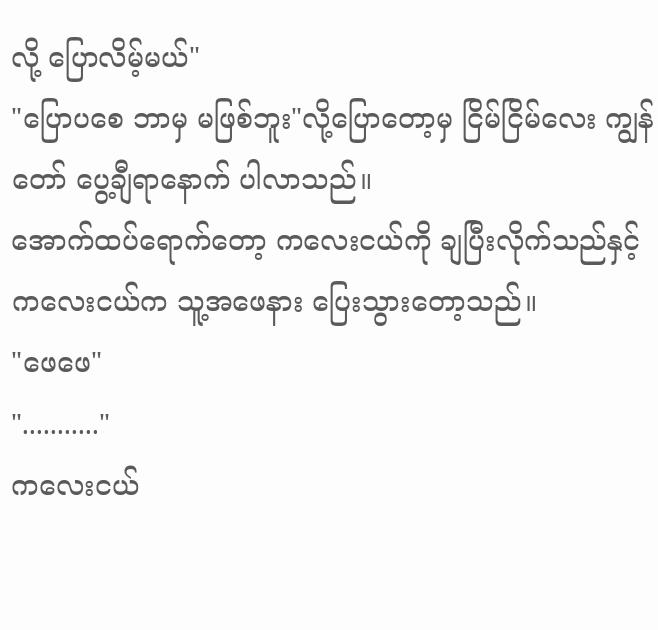လို့ ပြောလိမ့်မယ်"
"ပြောပစေ ဘာမှ မဖြစ်ဘူး"လို့ပြောတော့မှ ငြိမ်ငြိမ်လေး ကျွန်တော် ပွေ့ချီရာနောက် ပါလာသည်။
အောက်ထပ်ရောက်တော့ ကလေးငယ်ကို ချပြီးလိုက်သည်နှင့် ကလေးငယ်က သူ့အဖေနား ပြေးသွားတော့သည်။
"ဖေဖေ"
"..........."
ကလေးငယ်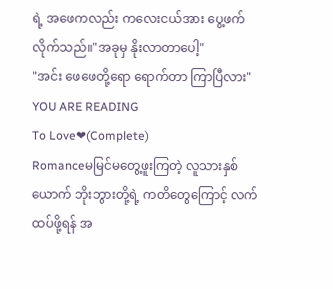ရဲ့ အဖေကလည်း ကလေးငယ်အား ပွေ့ဖက်လိုက်သည်။"အခုမှ နိုးလာတာပေါ့"
"အင်း ဖေဖေတို့ရော ရောက်တာ ကြာပြီလား"
YOU ARE READING
To Love❤(Complete)
Romanceမမြင်မတွေ့ဖူးကြတဲ့ လူသားနှစ်ယောက် ဘိုးဘွားတို့ရဲ့ ကတိတွေကြောင့် လက်ထပ်ဖို့ရန် အ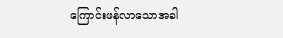ကြောင်းဖန်လာသောအခါ